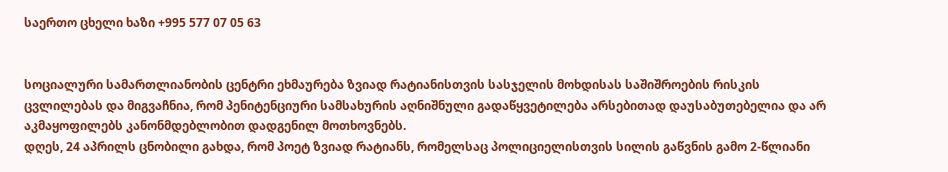საერთო ცხელი ხაზი +995 577 07 05 63


სოციალური სამართლიანობის ცენტრი ეხმაურება ზვიად რატიანისთვის სასჯელის მოხდისას საშიშროების რისკის ცვლილებას და მიგვაჩნია, რომ პენიტენციური სამსახურის აღნიშნული გადაწყვეტილება არსებითად დაუსაბუთებელია და არ აკმაყოფილებს კანონმდებლობით დადგენილ მოთხოვნებს.
დღეს, 24 აპრილს ცნობილი გახდა, რომ პოეტ ზვიად რატიანს, რომელსაც პოლიციელისთვის სილის გაწვნის გამო 2-წლიანი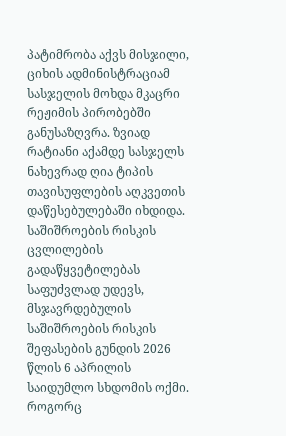პატიმრობა აქვს მისჯილი, ციხის ადმინისტრაციამ სასჯელის მოხდა მკაცრი რეჟიმის პირობებში განუსაზღვრა. ზვიად რატიანი აქამდე სასჯელს ნახევრად ღია ტიპის თავისუფლების აღკვეთის დაწესებულებაში იხდიდა. საშიშროების რისკის ცვლილების გადაწყვეტილებას საფუძვლად უდევს, მსჯავრდებულის საშიშროების რისკის შეფასების გუნდის 2026 წლის 6 აპრილის საიდუმლო სხდომის ოქმი.
როგორც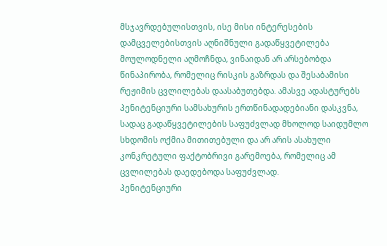მსჯავრდებულისთვის, ისე მისი ინტერესების დამცველებისთვის აღნიშნული გადაწყვეტილება მოულოდნელი აღმოჩნდა, ვინაიდან არ არსებობდა წინაპირობა, რომელიც რისკის გაზრდას და შესაბამისი რეჟიმის ცვლილებას დაასაბუთებდა. ამასვე ადასტურებს პენიტენციური სამსახურის ერთწინადადებიანი დასკვნა, სადაც გადაწყვეტილების საფუძვლად მხოლოდ საიდუმლო სხდომის ოქმია მითითებული და არ არის ასახული კონკრეტული ფაქტობრივი გარემოება, რომელიც ამ ცვლილებას დაედებოდა საფუძვლად.
პენიტენციური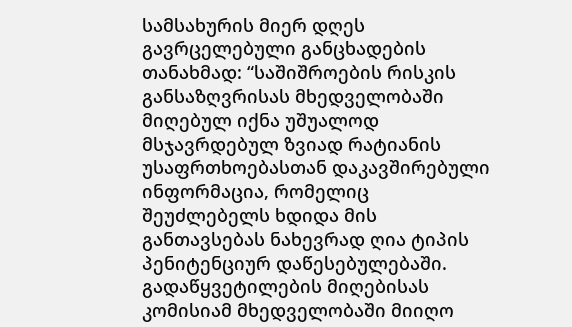სამსახურის მიერ დღეს გავრცელებული განცხადების თანახმად: “საშიშროების რისკის განსაზღვრისას მხედველობაში მიღებულ იქნა უშუალოდ მსჯავრდებულ ზვიად რატიანის უსაფრთხოებასთან დაკავშირებული ინფორმაცია, რომელიც შეუძლებელს ხდიდა მის განთავსებას ნახევრად ღია ტიპის პენიტენციურ დაწესებულებაში. გადაწყვეტილების მიღებისას კომისიამ მხედველობაში მიიღო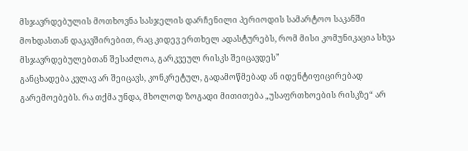მსჯავრდებულის მოთხოვნა სასჯელის დარჩენილი პერიოდის სამარტოო საკანში მოხდასთან დაკავშირებით, რაც კიდევ ერთხელ ადასტურებს, რომ მისი კომუნიკაცია სხვა მსჯავრდებულებთან შესაძლოა, გარკვეულ რისკს შეიცავდეს”
განცხადება კვლავ არ შეიცავს, კონკრეტულ, გადამოწმებად ან იდენტიფიცირებად გარემოებებს. რა თქმა უნდა, მხოლოდ ზოგადი მითითება „უსაფრთხოების რისკზე“ არ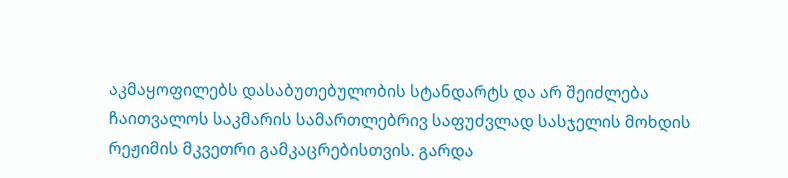აკმაყოფილებს დასაბუთებულობის სტანდარტს და არ შეიძლება ჩაითვალოს საკმარის სამართლებრივ საფუძვლად სასჯელის მოხდის რეჟიმის მკვეთრი გამკაცრებისთვის. გარდა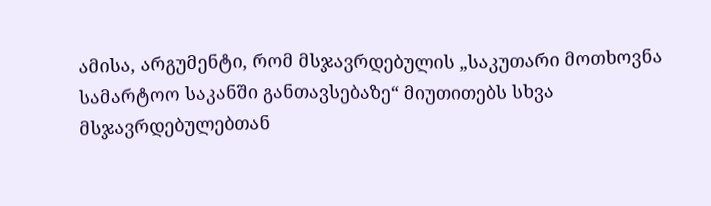ამისა, არგუმენტი, რომ მსჯავრდებულის „საკუთარი მოთხოვნა სამარტოო საკანში განთავსებაზე“ მიუთითებს სხვა მსჯავრდებულებთან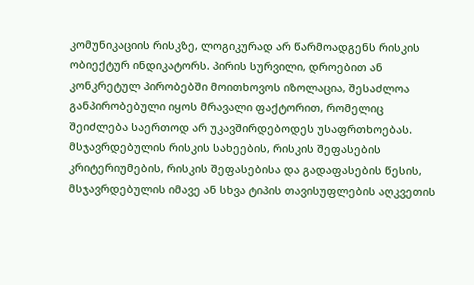კომუნიკაციის რისკზე, ლოგიკურად არ წარმოადგენს რისკის ობიექტურ ინდიკატორს. პირის სურვილი, დროებით ან კონკრეტულ პირობებში მოითხოვოს იზოლაცია, შესაძლოა განპირობებული იყოს მრავალი ფაქტორით, რომელიც შეიძლება საერთოდ არ უკავშირდებოდეს უსაფრთხოებას.
მსჯავრდებულის რისკის სახეების, რისკის შეფასების კრიტერიუმების, რისკის შეფასებისა და გადაფასების წესის, მსჯავრდებულის იმავე ან სხვა ტიპის თავისუფლების აღკვეთის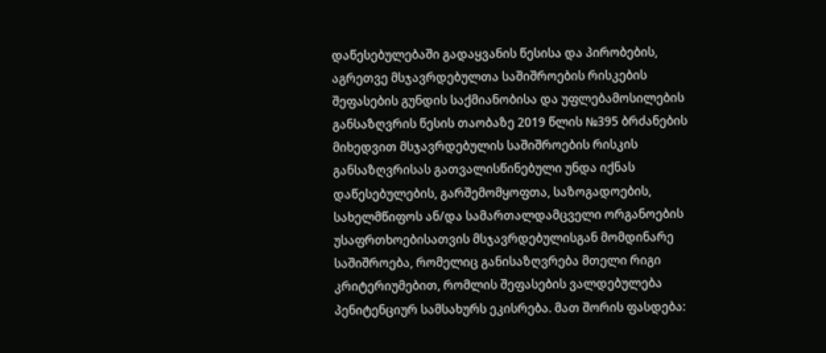დაწესებულებაში გადაყვანის წესისა და პირობების, აგრეთვე მსჯავრდებულთა საშიშროების რისკების შეფასების გუნდის საქმიანობისა და უფლებამოსილების განსაზღვრის წესის თაობაზე 2019 წლის №395 ბრძანების მიხედვით მსჯავრდებულის საშიშროების რისკის განსაზღვრისას გათვალისწინებული უნდა იქნას დაწესებულების, გარშემომყოფთა, საზოგადოების, სახელმწიფოს ან/და სამართალდამცველი ორგანოების უსაფრთხოებისათვის მსჯავრდებულისგან მომდინარე საშიშროება, რომელიც განისაზღვრება მთელი რიგი კრიტერიუმებით, რომლის შეფასების ვალდებულება პენიტენციურ სამსახურს ეკისრება. მათ შორის ფასდება: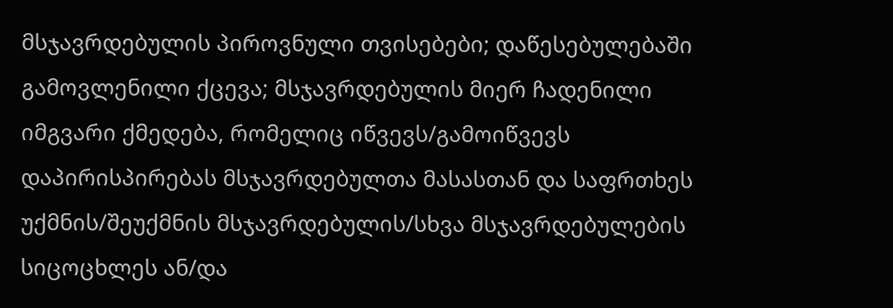მსჯავრდებულის პიროვნული თვისებები; დაწესებულებაში გამოვლენილი ქცევა; მსჯავრდებულის მიერ ჩადენილი იმგვარი ქმედება, რომელიც იწვევს/გამოიწვევს დაპირისპირებას მსჯავრდებულთა მასასთან და საფრთხეს უქმნის/შეუქმნის მსჯავრდებულის/სხვა მსჯავრდებულების სიცოცხლეს ან/და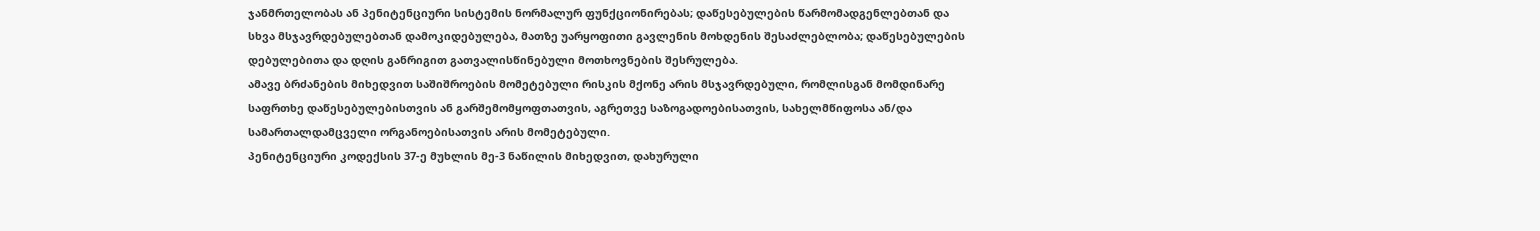ჯანმრთელობას ან პენიტენციური სისტემის ნორმალურ ფუნქციონირებას; დაწესებულების წარმომადგენლებთან და სხვა მსჯავრდებულებთან დამოკიდებულება, მათზე უარყოფითი გავლენის მოხდენის შესაძლებლობა; დაწესებულების დებულებითა და დღის განრიგით გათვალისწინებული მოთხოვნების შესრულება.
ამავე ბრძანების მიხედვით საშიშროების მომეტებული რისკის მქონე არის მსჯავრდებული, რომლისგან მომდინარე საფრთხე დაწესებულებისთვის ან გარშემომყოფთათვის, აგრეთვე საზოგადოებისათვის, სახელმწიფოსა ან/და სამართალდამცველი ორგანოებისათვის არის მომეტებული.
პენიტენციური კოდექსის 37-ე მუხლის მე-3 ნაწილის მიხედვით, დახურული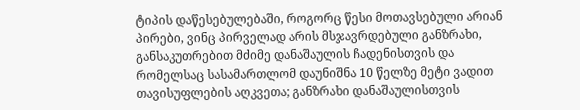ტიპის დაწესებულებაში, როგორც წესი მოთავსებული არიან პირები, ვინც პირველად არის მსჯავრდებული განზრახი, განსაკუთრებით მძიმე დანაშაულის ჩადენისთვის და რომელსაც სასამართლომ დაუნიშნა 10 წელზე მეტი ვადით თავისუფლების აღკვეთა; განზრახი დანაშაულისთვის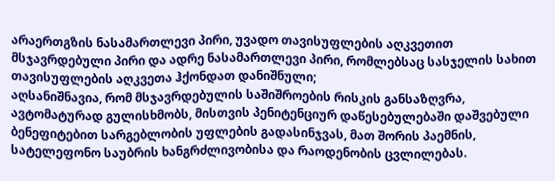არაერთგზის ნასამართლევი პირი, უვადო თავისუფლების აღკვეთით მსჯავრდებული პირი და ადრე ნასამართლევი პირი, რომლებსაც სასჯელის სახით თავისუფლების აღკვეთა ჰქონდათ დანიშნული;
აღსანიშნავია, რომ მსჯავრდებულის საშიშროების რისკის განსაზღვრა, ავტომატურად გულისხმობს, მისთვის პენიტენციურ დაწესებულებაში დაშვებული ბენეფიტებით სარგებლობის უფლების გადასინჯვას, მათ შორის პაემნის, სატელეფონო საუბრის ხანგრძლივობისა და რაოდენობის ცვლილებას.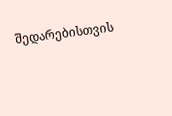შედარებისთვის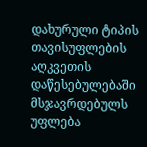დახურული ტიპის თავისუფლების აღკვეთის დაწესებულებაში მსჯავრდებულს უფლება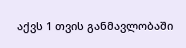აქვს 1 თვის განმავლობაში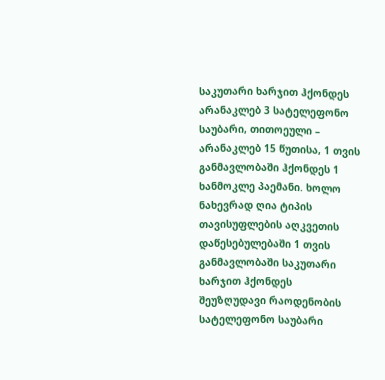საკუთარი ხარჯით ჰქონდეს არანაკლებ 3 სატელეფონო საუბარი, თითოეული – არანაკლებ 15 წუთისა, 1 თვის განმავლობაში ჰქონდეს 1 ხანმოკლე პაემანი. ხოლო ნახევრად ღია ტიპის თავისუფლების აღკვეთის დაწესებულებაში 1 თვის განმავლობაში საკუთარი ხარჯით ჰქონდეს შეუზღუდავი რაოდენობის სატელეფონო საუბარი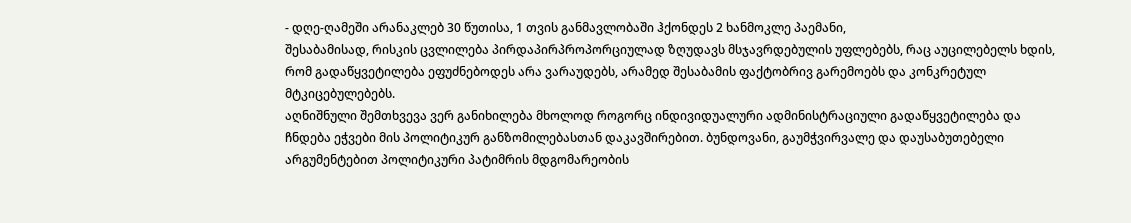- დღე-ღამეში არანაკლებ 30 წუთისა, 1 თვის განმავლობაში ჰქონდეს 2 ხანმოკლე პაემანი,
შესაბამისად, რისკის ცვლილება პირდაპირპროპორციულად ზღუდავს მსჯავრდებულის უფლებებს, რაც აუცილებელს ხდის, რომ გადაწყვეტილება ეფუძნებოდეს არა ვარაუდებს, არამედ შესაბამის ფაქტობრივ გარემოებს და კონკრეტულ მტკიცებულებებს.
აღნიშნული შემთხვევა ვერ განიხილება მხოლოდ როგორც ინდივიდუალური ადმინისტრაციული გადაწყვეტილება და ჩნდება ეჭვები მის პოლიტიკურ განზომილებასთან დაკავშირებით. ბუნდოვანი, გაუმჭვირვალე და დაუსაბუთებელი არგუმენტებით პოლიტიკური პატიმრის მდგომარეობის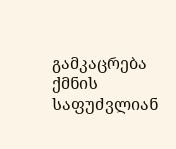გამკაცრება ქმნის საფუძვლიან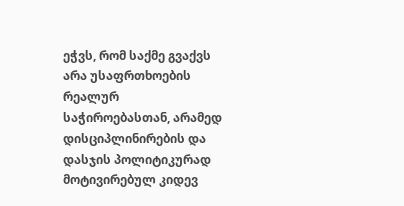ეჭვს, რომ საქმე გვაქვს არა უსაფრთხოების რეალურ საჭიროებასთან, არამედ დისციპლინირების და დასჯის პოლიტიკურად მოტივირებულ კიდევ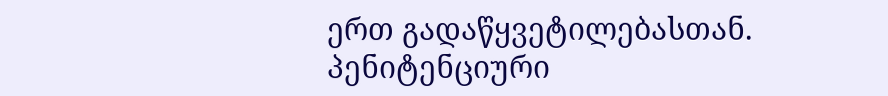ერთ გადაწყვეტილებასთან.
პენიტენციური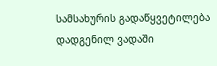სამსახურის გადაწყვეტილება დადგენილ ვადაში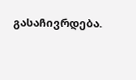გასაჩივრდება.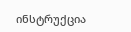ინსტრუქცია